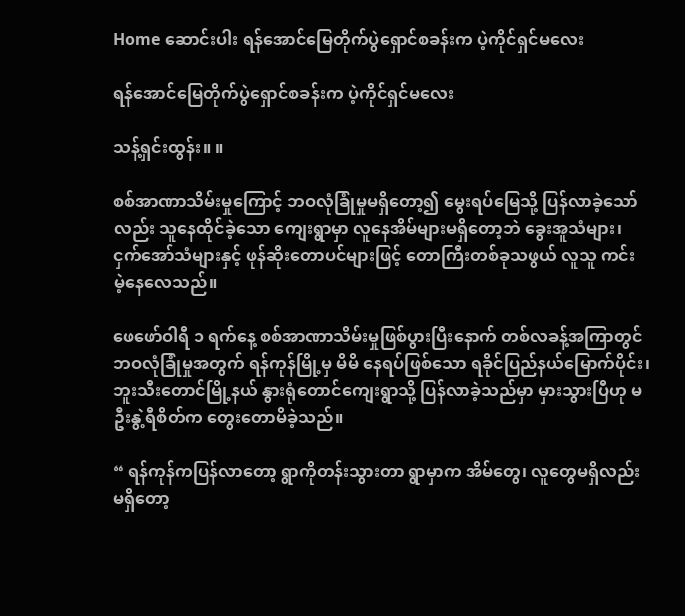Home ဆောင်းပါး ရန်အောင်မြေတိုက်ပွဲရှောင်စခန်းက ပဲ့ကိုင်ရှင်မလေး

ရန်အောင်မြေတိုက်ပွဲရှောင်စခန်းက ပဲ့ကိုင်ရှင်မလေး

သန့်ရှင်းထွန်း။ ။

စစ်အာဏာသိမ်းမှုကြောင့် ဘဝလုံခြုံမှုမရှိတော့၍ မွေးရပ်မြေသို့ ပြန်လာခဲ့သော်လည်း သူနေထိုင်ခဲ့သော ကျေးရွာမှာ လူနေအိမ်များမရှိတော့ဘဲ ခွေးအူသံများ၊ ငှက်အော်သံများနှင့် ဖုန်ဆိုးတောပင်များဖြင့် တောကြီးတစ်ခုသဖွယ် လူသူ ကင်း မဲ့နေလေသည်။

ဖေဖော်ဝါရီ ၁ ရက်နေ့ စစ်အာဏာသိမ်းမှုဖြစ်ပွားပြီးနောက် တစ်လခန့်အကြာတွင် ဘဝလုံခြုံမှုအတွက် ရန်ကုန်မြို့မှ မိမိ နေရပ်ဖြစ်သော ရခိုင်ပြည်နယ်မြောက်ပိုင်း၊ဘူးသီးတောင်မြို့နယ် နွားရုံတောင်ကျေးရွာသို့ ပြန်လာခဲ့သည်မှာ မှားသွားပြီဟု မဦးနွဲ့ရီစိတ်က တွေးတောမိခဲ့သည်။

“ ရန်ကုန်ကပြန်လာတော့ ရွာကိုတန်းသွားတာ ရွာမှာက အိမ်တွေ၊ လူတွေမရှိလည်းမရှိတော့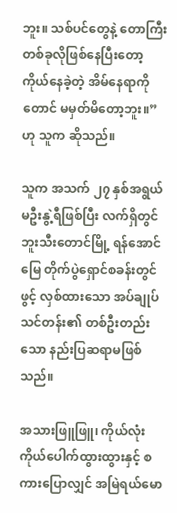ဘူး။ သစ်ပင်တွေနဲ့ တောကြီး တစ်ခုလိုဖြစ်နေပြီးတော့ ကိုယ်နေခဲ့တဲ့ အိမ်နေရာကိုတောင် မမှတ်မိတော့ဘူး။”ဟု သူက ဆိုသည်။

သူက အသက် ၂၇ နှစ်အရွယ် မဦးနွဲ့ရီဖြစ်ပြီး လက်ရှိတွင် ဘူးသီးတောင်မြို့ ရန်အောင်မြေ တိုက်ပွဲရှောင်စခန်းတွင် ဖွင့် လှစ်ထားသော အပ်ချုပ်သင်တန်း၏ တစ်ဦးတည်းသော နည်းပြဆရာမဖြစ်သည်။

အသားဖြူဖြူ၊ ကိုယ်လုံးကိုယ်ပေါက်ထွားထွားနှင့် စကားပြောလျှင် အမြဲရယ်မော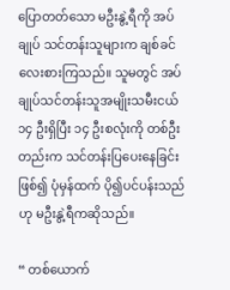ပြောတတ်သော မဦးနွဲ့ရီကို အပ်ချုပ် သင်တန်းသူများက ချစ်ခင်လေးစားကြသည်။ သူမတွင် အပ်ချုပ်သင်တန်းသူအမျိုးသမီးငယ် ၁၄ ဦးရှိပြီး ၁၄ ဦးစလုံးကို တစ်ဦးတည်းက သင်တန်းပြပေးနေခြင်းဖြစ်၍ ပုံမှန်ထက် ပို၍ပင်ပန်းသည်ဟု မဦးနွဲ့ရီကဆိုသည်။

“ တစ်ယောက်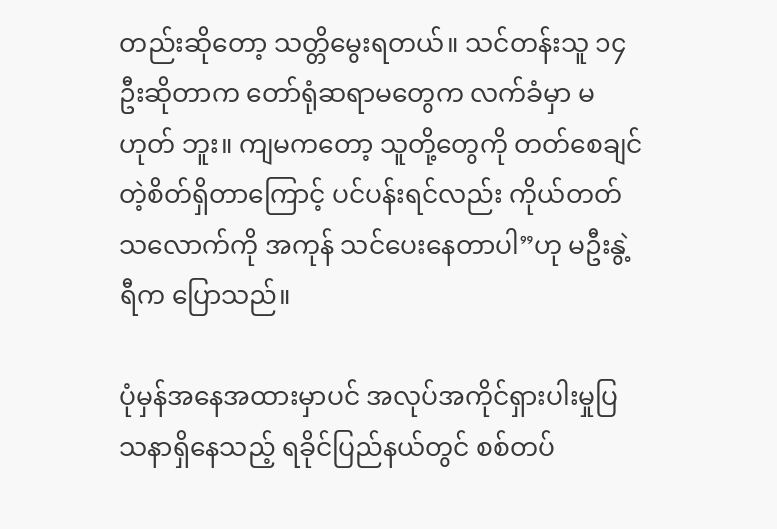တည်းဆိုတော့ သတ္တိမွေးရတယ်။ သင်တန်းသူ ၁၄ ဦးဆိုတာက တော်ရုံဆရာမတွေက လက်ခံမှာ မဟုတ် ဘူး။ ကျမကတော့ သူတို့တွေကို တတ်စေချင်တဲ့စိတ်ရှိတာကြောင့် ပင်ပန်းရင်လည်း ကိုယ်တတ်သလောက်ကို အကုန် သင်ပေးနေတာပါ”ဟု မဦးနွဲ့ရီက ပြောသည်။

ပုံမှန်အနေအထားမှာပင် အလုပ်အကိုင်ရှားပါးမှုပြသနာရှိနေသည့် ရခိုင်ပြည်နယ်တွင် စစ်တပ်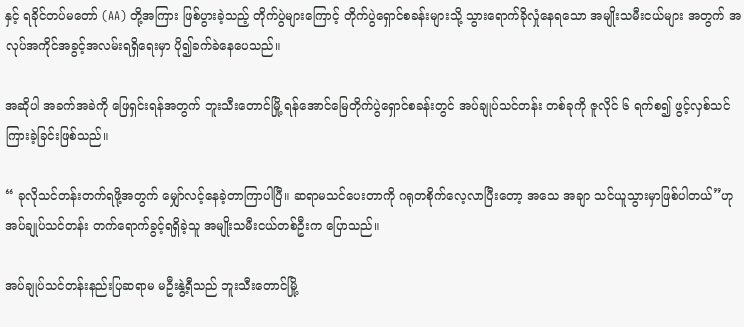နှင့် ရခိုင်တပ်မတော် (AA) တို့အကြား ဖြစ်ပွားခဲ့သည့် တိုက်ပွဲများကြောင့် တိုက်ပွဲရှောင်စခန်းများသို့ သွားရောက်ခိုလှုံနေရသော အမျိုးသမီးငယ်များ အတွက် အလုပ်အကိုင်အခွင့်အလမ်းရရှိရေးမှာ ပို၍ခက်ခဲနေပေသည်။

အဆိုပါ အခက်အခဲကို ဖြေရှင်းရန်အတွက် ဘူးသီးတောင်မြို့ ရန်အောင်မြေတိုက်ပွဲရှောင်စခန်းတွင် အပ်ချုပ်သင်တန်း တစ်ခုကို ဇူလိုင် ၆ ရက်စ၍ ဖွင့်လှစ်သင်ကြားခဲ့ခြင်းဖြစ်သည်။

“ ခုလိုသင်တန်းတက်ရဖို့အတွက် မျှော်လင့်နေခဲ့တာကြာပါပြီ။ ဆရာမသင်ပေးတာကို ဂရုတစိုက်လေ့လာပြီးတော့ အသေ အချာ သင်ယူသွားမှာဖြစ်ပါတယ်”ဟု အပ်ချုပ်သင်တန်း တက်ရောက်ခွင့်ရရှိခဲ့သူ အမျိုးသမီးငယ်တစ်ဦးက ပြောသည်။

အပ်ချုပ်သင်တန်းနည်းပြဆရာမ မဦးနွဲ့ရီသည် ဘူးသီးတောင်မြို့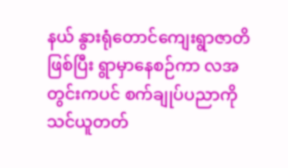နယ် နွားရုံတောင်ကျေးရွာဇာတိဖြစ်ပြီး ရွာမှာနေစဉ်ကာ လအတွင်းကပင် စက်ချုပ်ပညာကို သင်ယူတတ်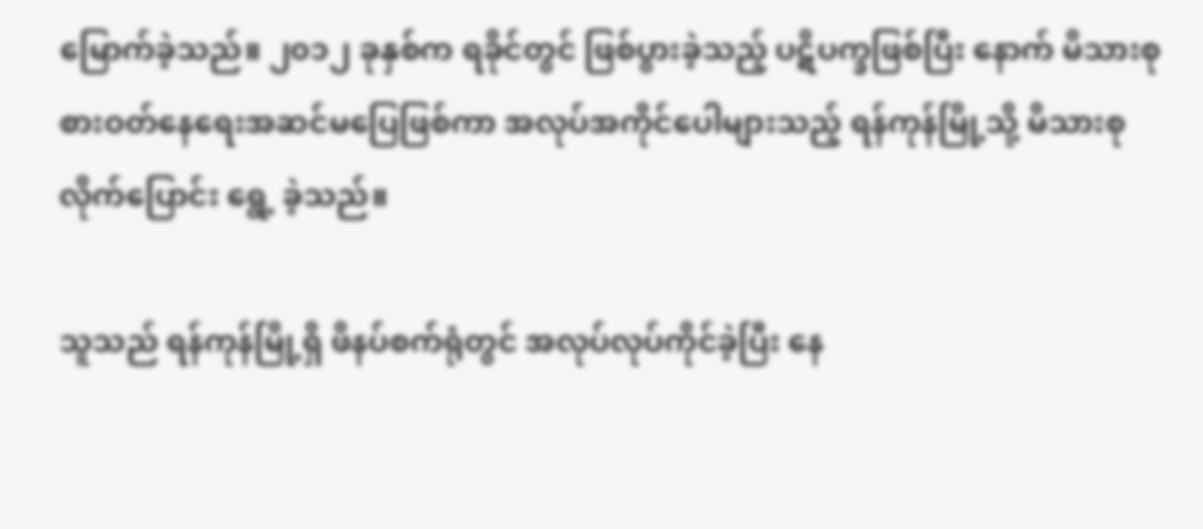မြောက်ခဲ့သည်။ ၂၀၁၂ ခုနှစ်က ရခိုင်တွင် ဖြစ်ပွားခဲ့သည့် ပဋိပက္ခဖြစ်ပြီး နောက် မိသားစုစားဝတ်နေရေးအဆင်မပြေဖြစ်ကာ အလုပ်အကိုင်ပေါများသည့် ရန်ကုန်မြို့သို့ မိသားစုလိုက်ပြောင်း ရွေ့ ခဲ့သည်။

သူသည် ရန်ကုန်မြို့ရှိ ဖိနပ်စက်ရုံတွင် အလုပ်လုပ်ကိုင်ခဲ့ပြီး နေ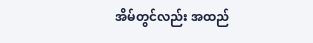အိမ်တွင်လည်း အထည်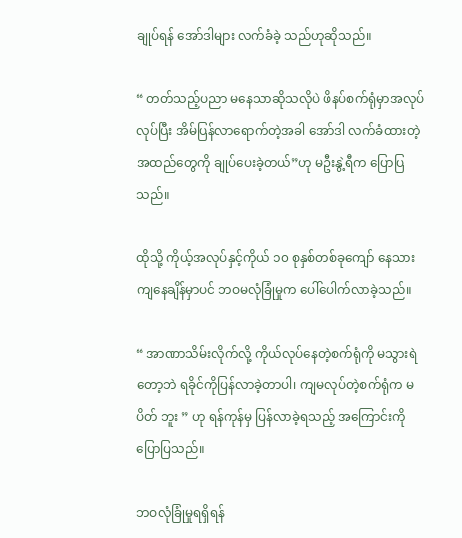ချုပ်ရန် အော်ဒါများ လက်ခံခဲ့ သည်ဟုဆိုသည်။

“ တတ်သည့်ပညာ မနေသာဆိုသလိုပဲ ဖိနပ်စက်ရုံမှာအလုပ်လုပ်ပြီး အိမ်ပြန်လာရောက်တဲ့အခါ အော်ဒါ လက်ခံထားတဲ့ အထည်တွေကို ချုပ်ပေးခဲ့တယ်”ဟု မဦးနွဲ့ရီက ပြောပြသည်။

ထိုသို့ ကိုယ့်အလုပ်နှင့်ကိုယ် ၁၀ စုနှစ်တစ်ခုကျော် နေသားကျနေချိန်မှာပင် ဘဝမလုံခြုံမှုက ပေါ်ပေါက်လာခဲ့သည်။

“ အာဏာသိမ်းလိုက်လို့ ကိုယ်လုပ်နေတဲ့စက်ရုံကို မသွားရဲတော့ဘဲ ရခိုင်ကိုပြန်လာခဲ့တာပါ၊ ကျမလုပ်တဲ့စက်ရုံက မပိတ် ဘူး ” ဟု ရန်ကုန်မှ ပြန်လာခဲ့ရသည့် အကြောင်းကို ပြောပြသည်။

ဘဝလုံခြုံမှုရရှိရန်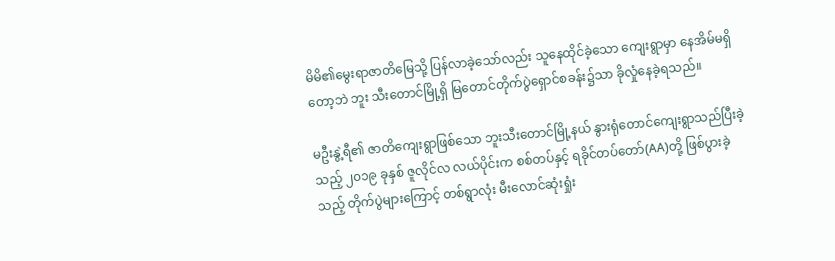မိမိ၏မွေးရာဇာတိမြေသို့ ပြန်လာခဲ့သော်လည်း သူနေထိုင်ခဲ့သော ကျေးရွာမှာ နေအိမ်မရှိတော့ဘဲ ဘူး သီးတောင်မြို့ရှိ မြတောင်တိုက်ပွဲရှောင်စခန်း၌သာ ခိုလှုံနေခဲ့ရသည်။

မဦးနွဲ့ရီ၏ ဇာတိကျေးရွာဖြစ်သော ဘူးသီးတောင်မြို့နယ် နွားရုံတောင်ကျေးရွာသည်ပြီးခဲ့သည့် ၂၀၁၉ ခုနှစ် ဇူလိုင်လ လယ်ပိုင်းက စစ်တပ်နှင့် ရခိုင်တပ်တော်(AA)တို့ ဖြစ်ပွားခဲ့သည့် တိုက်ပွဲများကြောင့် တစ်ရွာလုံး မီးလောင်ဆုံးရှုံး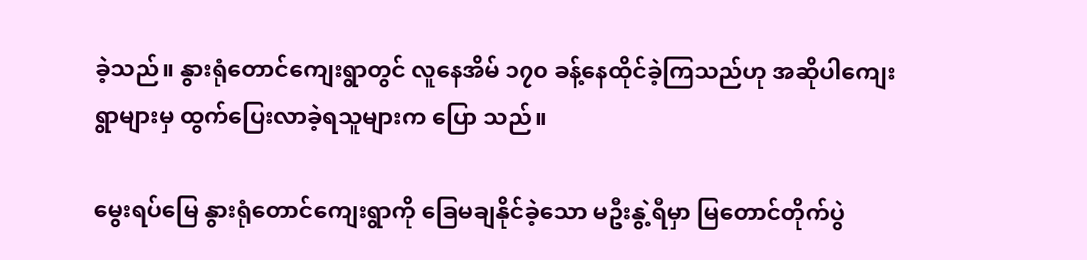ခဲ့သည်။ နွားရုံတောင်ကျေးရွာတွင် လူနေအိမ် ၁၇၀ ခန့်နေထိုင်ခဲ့ကြသည်ဟု အဆိုပါကျေးရွာများမှ ထွက်ပြေးလာခဲ့ရသူများက ပြော သည်။

မွေးရပ်မြေ နွားရုံတောင်ကျေးရွာကို ခြေမချနိုင်ခဲ့သော မဦးနွဲ့ရီမှာ မြတောင်တိုက်ပွဲ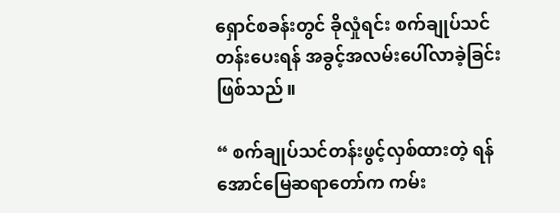ရှောင်စခန်းတွင် ခိုလှုံရင်း စက်ချုပ်သင် တန်းပေးရန် အခွင့်အလမ်းပေါ်လာခဲ့ခြင်းဖြစ်သည်။

“ စက်ချုပ်သင်တန်းဖွင့်လှစ်ထားတဲ့ ရန်အောင်မြေဆရာတော်က ကမ်း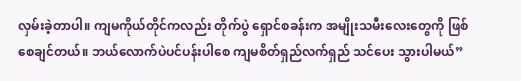လှမ်းခဲ့တာပါ။ ကျမကိုယ်တိုင်ကလည်း တိုက်ပွဲ ရှောင်စခန်းက အမျိုးသမီးလေးတွေကို ဖြစ်စေချင်တယ်။ ဘယ်လောက်ပဲပင်ပန်းပါစေ ကျမစိတ်ရှည်လက်ရှည် သင်ပေး သွားပါမယ်”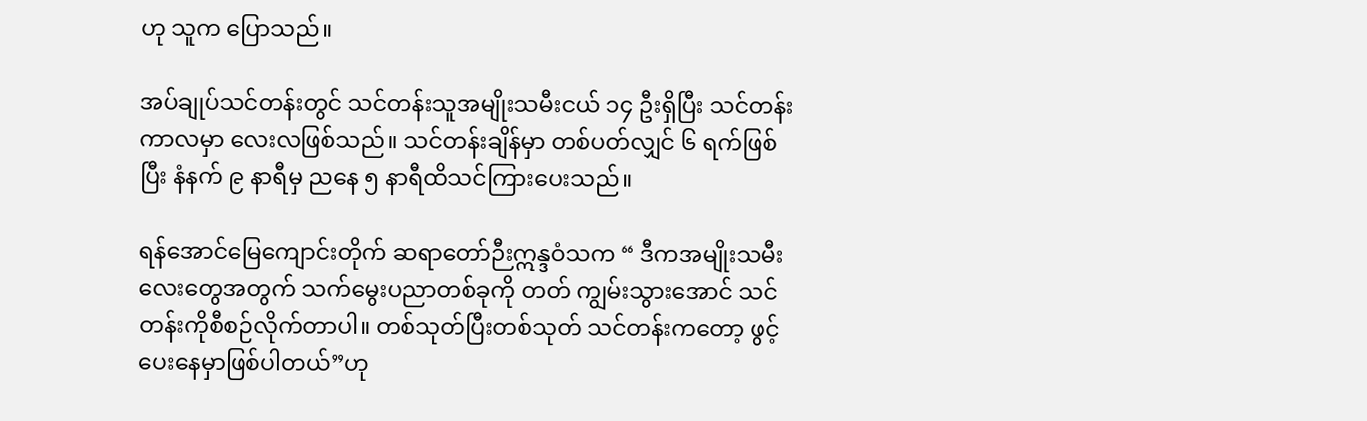ဟု သူက ပြောသည်။

အပ်ချုပ်သင်တန်းတွင် သင်တန်းသူအမျိုးသမီးငယ် ၁၄ ဦးရှိပြီး သင်တန်းကာလမှာ လေးလဖြစ်သည်။ သင်တန်းချိန်မှာ တစ်ပတ်လျှင် ၆ ရက်ဖြစ်ပြီး နံနက် ၉ နာရီမှ ညနေ ၅ နာရီထိသင်ကြားပေးသည်။

ရန်အောင်မြေကျောင်းတိုက် ဆရာတော်ဉီးဣန္ဒဝံသက “ ဒီကအမျိုးသမီးလေးတွေအတွက် သက်မွေးပညာတစ်ခုကို တတ် ကျွမ်းသွားအောင် သင်တန်းကိုစီစဉ်လိုက်တာပါ။ တစ်သုတ်ပြီးတစ်သုတ် သင်တန်းကတော့ ဖွင့်ပေးနေမှာဖြစ်ပါတယ်”ဟု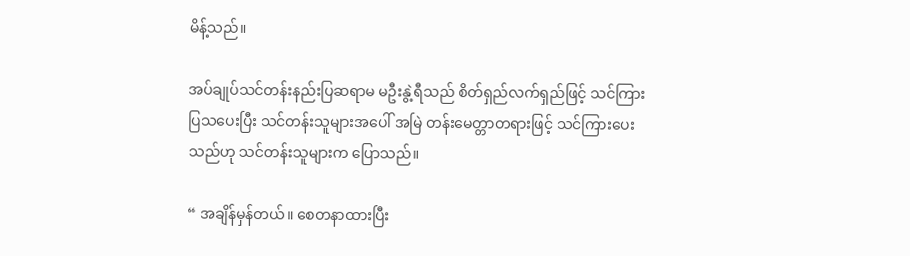မိန့်သည်။

အပ်ချုပ်သင်တန်းနည်းပြဆရာမ မဦးနွဲ့ရီသည် စိတ်ရှည်လက်ရှည်ဖြင့် သင်ကြားပြသပေးပြီး သင်တန်းသူများအပေါ် အမြဲ တန်းမေတ္တာတရားဖြင့် သင်ကြားပေးသည်ဟု သင်တန်းသူများက ပြောသည်။

“ အချိန်မှန်တယ်။ စေတနာထားပြီး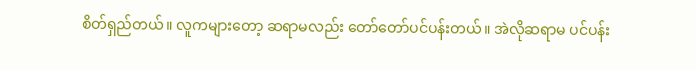စိတ်ရှည်တယ်။ လူကများတော့ ဆရာမလည်း တော်တော်ပင်ပန်းတယ်။ အဲလိုဆရာမ ပင်ပန်း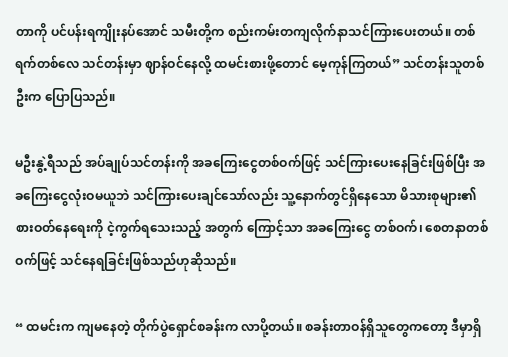တာကို ပင်ပန်းရကျိုးနပ်အောင် သမီးတို့က စည်းကမ်းတကျလိုက်နာသင်ကြားပေးတယ်။ တစ်ရက်တစ်လေ သင်တန်းမှာ ဈာန်ဝင်နေလို့ ထမင်းစားဖို့တောင် မေ့ကုန်ကြတယ်” သင်တန်းသူတစ်ဦးက ပြောပြသည်။

မဦးနွဲ့ရီသည် အပ်ချုပ်သင်တန်းကို အခကြေးငွေတစ်ဝက်ဖြင့် သင်ကြားပေးနေခြင်းဖြစ်ပြီး အခကြေးငွေလုံးဝမယူဘဲ သင်ကြားပေးချင်သော်လည်း သူ့နောက်တွင်ရှိနေသော မိသားစုများ၏ စားဝတ်နေရေးကို ငဲ့ကွက်ရသေးသည့် အတွက် ကြောင့်သာ အခကြေးငွေ တစ်ဝက်၊ စေတနာတစ်ဝက်ဖြင့် သင်နေရခြင်းဖြစ်သည်ဟုဆိုသည်။

“ ထမင်းက ကျမနေတဲ့ တိုက်ပွဲရှောင်စခန်းက လာပို့တယ်။ စခန်းတာဝန်ရှိသူတွေကတော့ ဒီမှာရှိ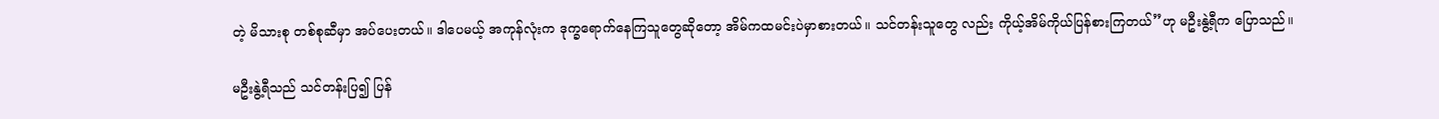တဲ့ မိသားစု တစ်စုဆီမှာ အပ်ပေးတယ်။ ဒါပေမယ့် အကုန်လုံးက ဒုက္ခရောက်နေကြသူတွေဆိုတော့ အိမ်ကထမင်းပဲမှာစားတယ်။ သင်တန်းသူတွေ လည်း ကိုယ့်အိမ်ကိုယ်ပြန်စားကြတယ်”ဟု မဦးနွဲ့ရီက ပြောသည်။

မဦးနွဲ့ရီသည် သင်တန်းပြ၍ ပြန်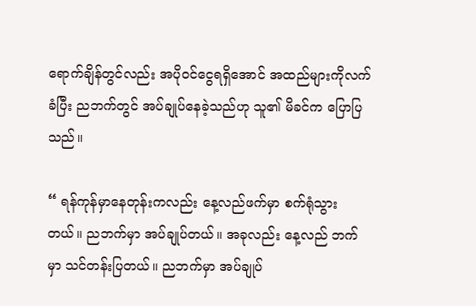ရောက်ချိန်တွင်လည်း အပိုဝင်ငွေရရှိအောင် အထည်များကိုလက်ခံပြီး ညဘက်တွင် အပ်ချုပ်နေခဲ့သည်ဟု သူ၏ မိခင်က ပြောပြသည်။

“ ရန်ကုန်မှာနေတုန်းကလည်း နေ့လည်ဖက်မှာ စက်ရုံသွားတယ်။ ညဘက်မှာ အပ်ချုပ်တယ်။ အခုလည်း နေ့လည် ဘက်မှာ သင်တန်းပြတယ်။ ညဘက်မှာ အပ်ချုပ်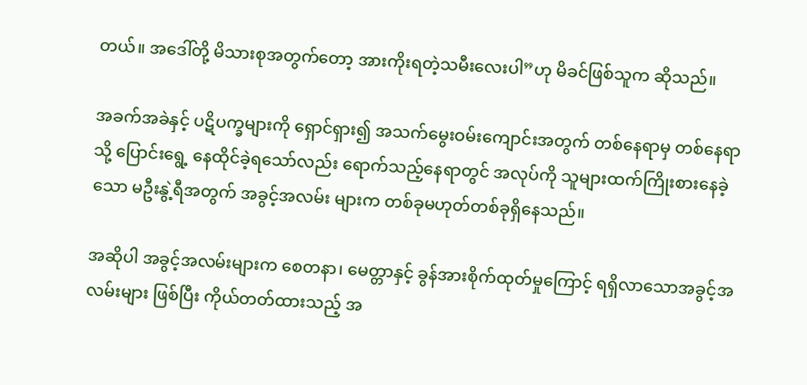တယ်။ အဒေါ်တို့ မိသားစုအတွက်တော့ အားကိုးရတဲ့သမီးလေးပါ”ဟု မိခင်ဖြစ်သူက ဆိုသည်။

အခက်အခဲနှင့် ပဋိပက္ခများကို ရှောင်ရှား၍ အသက်မွေးဝမ်းကျောင်းအတွက် တစ်နေရာမှ တစ်နေရာသို့ ပြောင်းရွေ့ နေထိုင်ခဲ့ရသော်လည်း ရောက်သည့်နေရာတွင် အလုပ်ကို သူများထက်ကြိုးစားနေခဲ့သော မဦးနွဲ့ရီအတွက် အခွင့်အလမ်း များက တစ်ခုမဟုတ်တစ်ခုရှိနေသည်။

အဆိုပါ အခွင့်အလမ်းများက စေတနာ၊ မေတ္တာနှင့် ခွန်အားစိုက်ထုတ်မှုကြောင့် ရရှိလာသောအခွင့်အလမ်းများ ဖြစ်ပြီး ကိုယ်တတ်ထားသည့် အ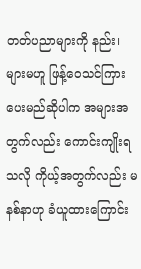တတ်ပညာများကို နည်း၊များမဟူ ဖြန့်ဝေသင်ကြားပေးမည်ဆိုပါက အများအတွက်လည်း ကောင်းကျိုးရသလို ကိုယ့်အတွက်လည်း မနစ်နာဟု ခံယူထားကြောင်း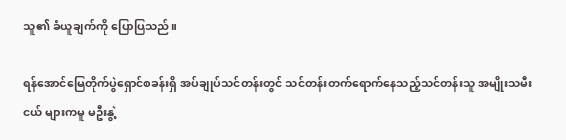သူ၏ ခံယူချက်ကို ပြောပြသည်။

ရန်အောင်မြေတိုက်ပွဲရှောင်စခန်းရှိ အပ်ချုပ်သင်တန်းတွင် သင်တန်းတက်ရောက်နေသည့်သင်တန်းသူ အမျိုးသမီးငယ် များကမူ မဦးနွဲ့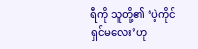ရီကို သူတို့၏ ‘ပဲ့ကိုင်ရှင်မလေး’ဟု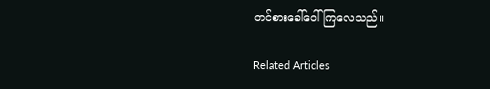တင်စားခေါ်ဝေါ်ကြလေသည်။

Related Articles